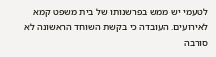לטעמי יש ממש בפרשנותו של בית משפט קמא לאירועים. העובדה כי בקשת השוחד הראשונה לא סורבה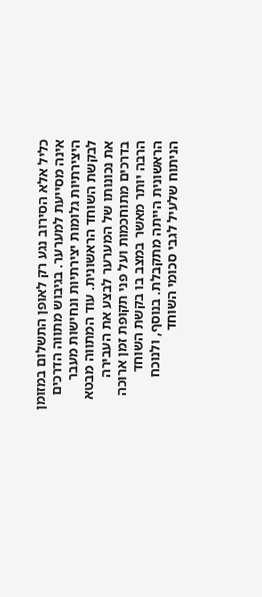כליל אלא הסירוב נגע רק לאופן התשלום במזומן אינה מסייעת למערער. בגיבוש מתווה הדרכים היצירתיות גלומות יצירתיות ונחישות מעבר לבקשת השוחד הראשונית. עוד המתווה מבטא את נכונותו של המערער לבצע את העבירה בדרכים מתוחכמות ועל פני תקופת זמן ארוכה הרבה יותר מאשר במצב בו בקשת השוחד הראשונית הייתה מתקבלת. בנוסף, ולנוכח הניתוח שלעיל לגבי סכומי השוחד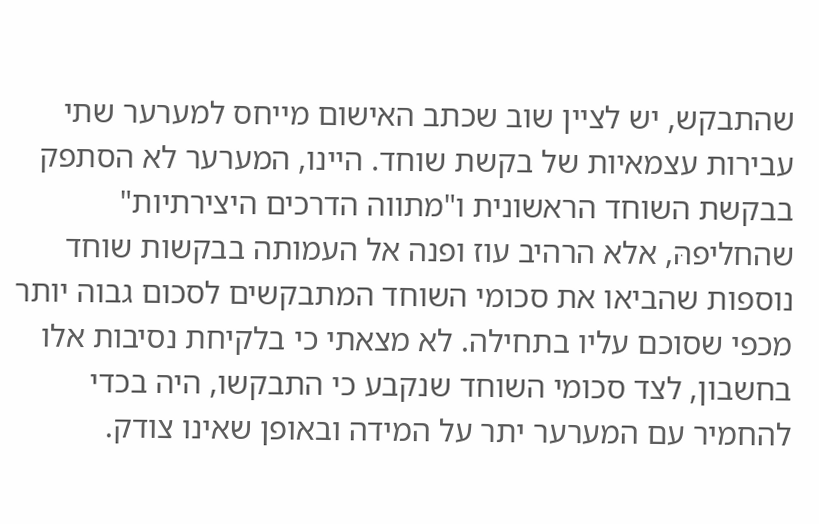שהתבקש, יש לציין שוב שכתב האישום מייחס למערער שתי עבירות עצמאיות של בקשת שוחד. היינו, המערער לא הסתפק בבקשת השוחד הראשונית ו"מתווה הדרכים היצירתיות" שהחליפהּ, אלא הרהיב עוז ופנה אל העמותה בבקשות שוחד נוספות שהביאו את סכומי השוחד המתבקשים לסכום גבוה יותר מכפי שסוכם עליו בתחילה. לא מצאתי כי בלקיחת נסיבות אלו בחשבון, לצד סכומי השוחד שנקבע כי התבקשו, היה בכדי להחמיר עם המערער יתר על המידה ובאופן שאינו צודק.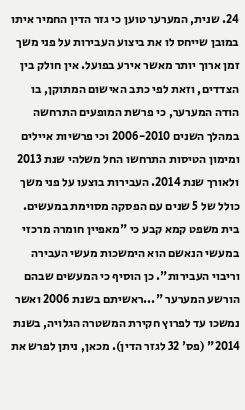24. שנית, המערער טוען כי גזר הדין החמיר איתו במובן שייחס לו את ביצוע העבירות על פני משך זמן ארוך יותר מאשר אירע בפועל. אין חולק בין הצדדים, וזאת לפי כתב האישום המתוקן, בו הודה המערער, כי פרשת המופעים התרחשה במהלך השנים 2006-2010 וכי פרשיות איילים ומימון הטיסות התרחשו החל משלהי שנת 2013 ולאורך שנת 2014. העבירות בוצעו על פני משך כולל של 5 שנים עם הפסקה מסוימת במעשים. בית משפט קמא קבע כי "מאפיין חומרה מרכזי במעשי הנאשם הוא הימשכות מעשי העבירה וריבוי העבירות". כן הוסיף כי המעשים שבהם הורשע המערער "...ראשיתם בשנת 2006 ואשר נמשכו עד לפרוץ חקירת המשטרה הגלויה, בשנת 2014" (פס' 32 לגזר הדין). מכאן, ניתן לפרש את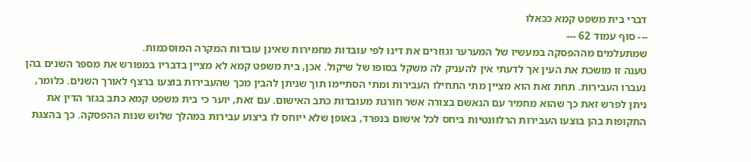דברי בית משפט קמא ככאלו
--- סוף עמוד 62 ---
שמתעלמים מההפסקה במעשיו של המערער וגוזרים את דינו לפי עובדות מחמירות שאינן עובדות המקרה המוסכמות.
טענה זו מושכת את העין אך לדעתי אין להעניק לה משקל בסופו של שיקול. אכן, בית משפט קמא לא מציין בדבריו במפורש את מספר השנים בהן נעברו העבירות. תחת זאת הוא מציין מתי התחילו העבירות ומתי הסתיימו תוך שניתן להבין מכך שהעבירות בוצעו ברצף לאורך השנים. כלומר, ניתן לפרש זאת כך שהוא מחמיר עם הנאשם בצורה אשר חורגת מעובדות כתב האישום. עם זאת, יוער כי בית משפט קמא כתב בגזר הדין את התקופות בהן בוצעו העבירות הרלוונטיות ביחס לכל אישום בנפרד, באופן שלא ייוחס לו ביצוע עבירות במהלך שלוש שנות ההפסקה. כך בהצגת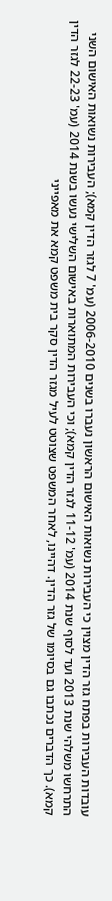עובדות העבירות בפתח גזר הדין מצוין כי העבירות נשואות האישום הראשון נעברו בשנים 2006-2010 (עמ' 7 לגזר הדין קמא); העבירות נשואות האישום השני התרחשו משלהי שנת 2013 ועד לסוף שנת 2014 (עמ' 11-12 לגזר הדין קמא); וכי העבירות המתוארות באישום השלישי נעשו בשנת 2014 (עמ' 22-23 לגזר הדין קמא). כך הדברים נכתבו גם בסיומו של גזר הדין. דהיינו, לאחר המשפט שצוטט לעיל מגזר הדין סקר בית משפט קמא את מאפייני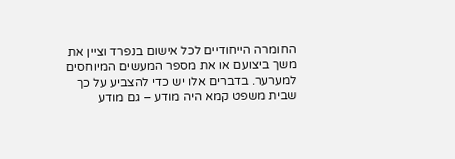החומרה הייחודיים לכל אישום בנפרד וציין את משך ביצועם או את מספר המעשים המיוחסים למערער. בדברים אלו יש כדי להצביע על כך שבית משפט קמא היה מודע – גם מודע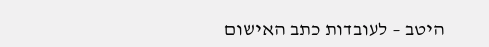היטב – לעובדות כתב האישום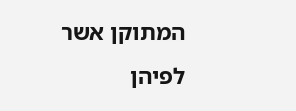המתוקן אשר לפיהן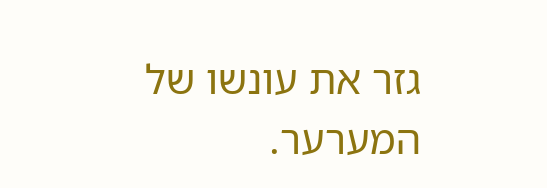גזר את עונשו של המערער.